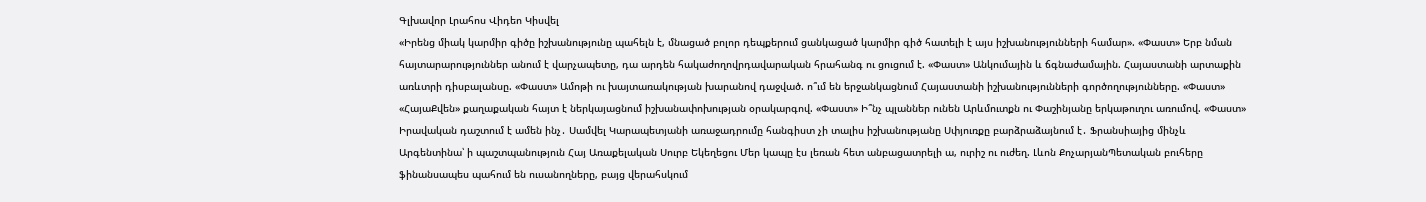Գլխավոր Լրահոս Վիդեո Կիսվել
«Իրենց միակ կարմիր գիծը իշխանությունը պահելն է, մնացած բոլոր դեպքերում ցանկացած կարմիր գիծ հատելի է այս իշխանությունների համար». «Փաստ» Երբ նման հայտարարություններ անում է վարչապետը, դա արդեն հակաժողովրդավարական հրահանգ ու ցուցում է. «Փաստ» Անկումային և ճգնաժամային. Հայաստանի արտաքին առևտրի դիսբալանսը. «Փաստ» Ամոթի ու խայտառակության խարանով դաջված. ո՞ւմ են երջանկացնում Հայաստանի իշխանությունների գործողությունները. «Փաստ» «ՀայաՔվեն» քաղաքական հայտ է ներկայացնում իշխանափոխության օրակարգով. «Փաստ» Ի՞նչ պլաններ ունեն Արևմուտքն ու Փաշինյանը երկաթուղու առումով. «Փաստ» Իրավական դաշտում է ամեն ինչ․ Սամվել Կարապետյանի առաջադրումը հանգիստ չի տալիս իշխանությանը Սփյուռքը բարձրաձայնում է․ Ֆրանսիայից մինչև Արգենտինա՝ ի պաշտպանություն Հայ Առաքելական Սուրբ Եկեղեցու Մեր կապը էս լեռան հետ անբացատրելի ա, ուրիշ ու ուժեղ. Լևոն ՔոչարյանՊետական բուհերը ֆինանսապես պահում են ուսանողները, բայց վերահսկում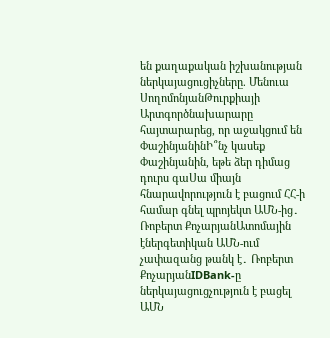են քաղաքական իշխանության ներկայացուցիչները. Մենուա ՍողոմոնյանԹուրքիայի Արտգործնախարարը հայտարարեց, որ աջակցում են ՓաշինյանինԻ՞նչ կասեք Փաշինյանին, եթե ձեր դիմաց դուրս գաՍա միայն հնարավորություն է բացում ՀՀ-ի համար գնել պրոյեկտ ԱՄՆ-ից․ Ռոբերտ ՔոչարյանԱտոմային էներգետիկան ԱՄՆ-ում չափազանց թանկ է․ Ռոբերտ ՔոչարյանIDBank-ը ներկայացուցչություն է բացել ԱՄՆ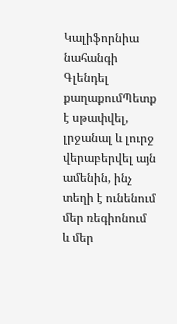Կալիֆորնիա նահանգի Գլենդել քաղաքումՊետք է սթափվել, լրջանալ և լուրջ վերաբերվել այն ամենին, ինչ տեղի է ունենում մեր ռեգիոնում և մեր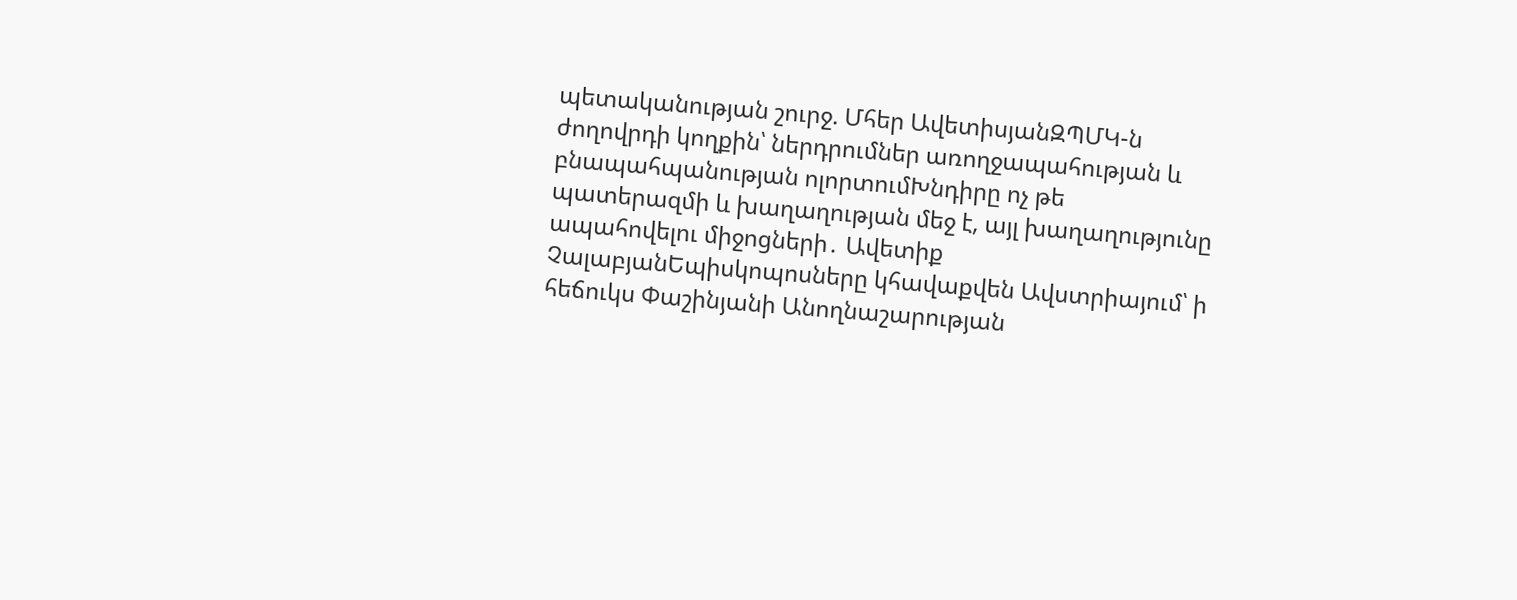պետականության շուրջ. Մհեր ԱվետիսյանԶՊՄԿ-ն ժողովրդի կողքին՝ ներդրումներ առողջապահության և բնապահպանության ոլորտումԽնդիրը ոչ թե պատերազմի և խաղաղության մեջ է, այլ խաղաղությունը ապահովելու միջոցների․ Ավետիք ՉալաբյանԵպիսկոպոսները կհավաքվեն Ավստրիայում՝ ի հեճուկս Փաշինյանի Անողնաշարության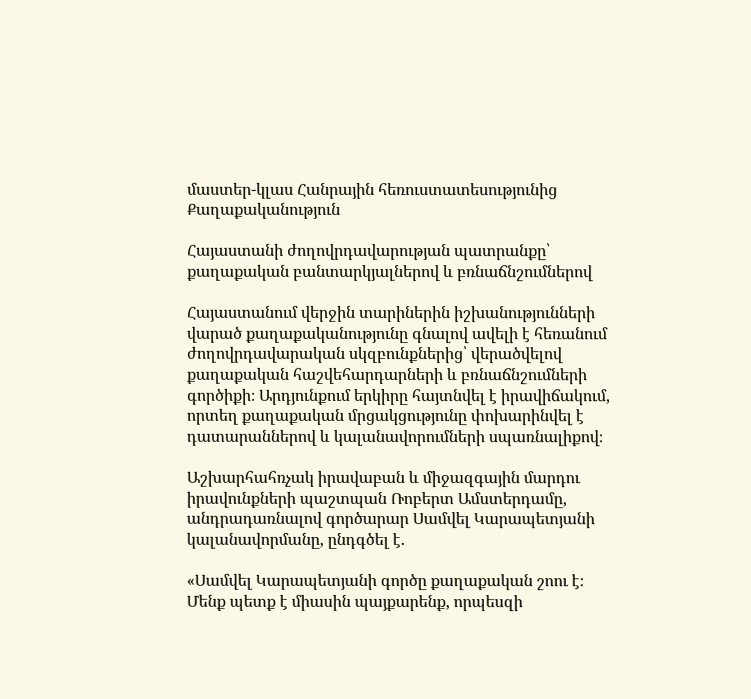մաստեր-կլաս Հանրային հեռուստատեսությունից
Քաղաքականություն

Հայաստանի ժողովրդավարության պատրանքը՝ քաղաքական բանտարկյալներով և բռնաճնշումներով

Հայաստանում վերջին տարիներին իշխանությունների վարած քաղաքականությունը գնալով ավելի է հեռանում ժողովրդավարական սկզբունքներից՝ վերածվելով քաղաքական հաշվեհարդարների և բռնաճնշումների գործիքի։ Արդյունքում երկիրը հայտնվել է իրավիճակում, որտեղ քաղաքական մրցակցությունը փոխարինվել է դատարաններով և կալանավորումների սպառնալիքով։

Աշխարհահռչակ իրավաբան և միջազգային մարդու իրավունքների պաշտպան Ռոբերտ Ամստերդամը, անդրադառնալով գործարար Սամվել Կարապետյանի կալանավորմանը, ընդգծել է.

«Սամվել Կարապետյանի գործը քաղաքական շոու է։ Մենք պետք է միասին պայքարենք, որպեսզի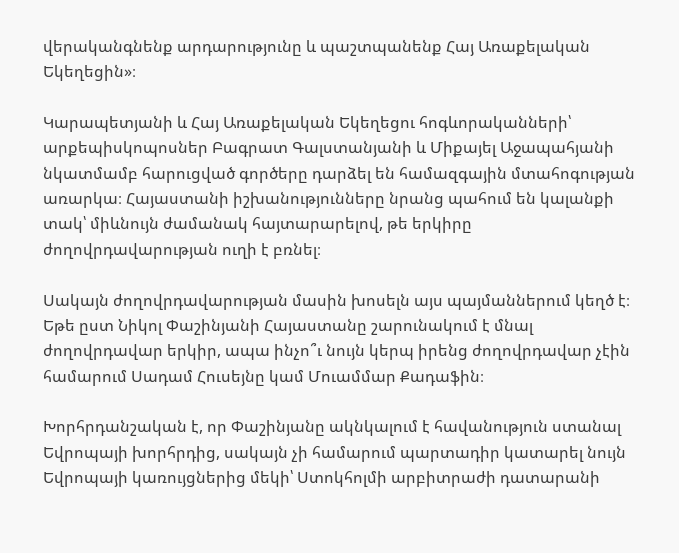վերականգնենք արդարությունը և պաշտպանենք Հայ Առաքելական Եկեղեցին»։

Կարապետյանի և Հայ Առաքելական Եկեղեցու հոգևորականների՝ արքեպիսկոպոսներ Բագրատ Գալստանյանի և Միքայել Աջապահյանի նկատմամբ հարուցված գործերը դարձել են համազգային մտահոգության առարկա։ Հայաստանի իշխանությունները նրանց պահում են կալանքի տակ՝ միևնույն ժամանակ հայտարարելով, թե երկիրը ժողովրդավարության ուղի է բռնել։

Սակայն ժողովրդավարության մասին խոսելն այս պայմաններում կեղծ է։ Եթե ըստ Նիկոլ Փաշինյանի Հայաստանը շարունակում է մնալ ժողովրդավար երկիր, ապա ինչո՞ւ նույն կերպ իրենց ժողովրդավար չէին համարում Սադամ Հուսեյնը կամ Մուամմար Քադաֆին։

Խորհրդանշական է, որ Փաշինյանը ակնկալում է հավանություն ստանալ Եվրոպայի խորհրդից, սակայն չի համարում պարտադիր կատարել նույն Եվրոպայի կառույցներից մեկի՝ Ստոկհոլմի արբիտրաժի դատարանի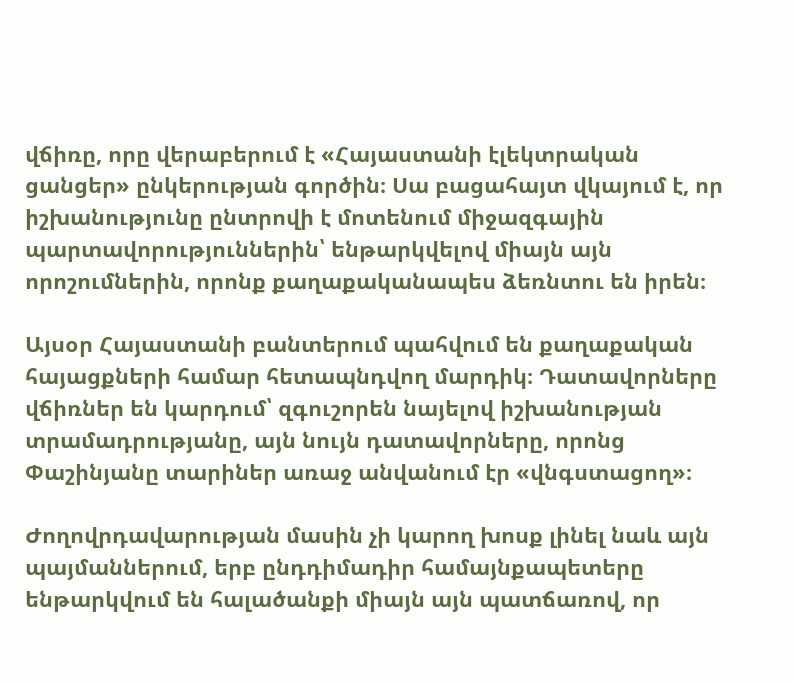վճիռը, որը վերաբերում է «Հայաստանի էլեկտրական ցանցեր» ընկերության գործին։ Սա բացահայտ վկայում է, որ իշխանությունը ընտրովի է մոտենում միջազգային պարտավորություններին՝ ենթարկվելով միայն այն որոշումներին, որոնք քաղաքականապես ձեռնտու են իրեն։

Այսօր Հայաստանի բանտերում պահվում են քաղաքական հայացքների համար հետապնդվող մարդիկ։ Դատավորները վճիռներ են կարդում՝ զգուշորեն նայելով իշխանության տրամադրությանը, այն նույն դատավորները, որոնց Փաշինյանը տարիներ առաջ անվանում էր «վնգստացող»։

Ժողովրդավարության մասին չի կարող խոսք լինել նաև այն պայմաններում, երբ ընդդիմադիր համայնքապետերը ենթարկվում են հալածանքի միայն այն պատճառով, որ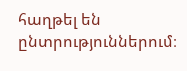հաղթել են ընտրություններում։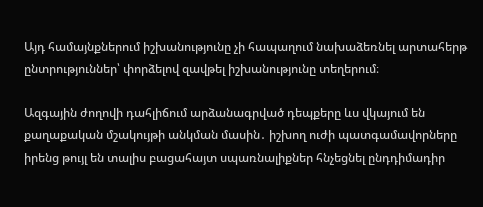Այդ համայնքներում իշխանությունը չի հապաղում նախաձեռնել արտահերթ ընտրություններ՝ փորձելով զավթել իշխանությունը տեղերում։

Ազգային ժողովի դահլիճում արձանագրված դեպքերը ևս վկայում են քաղաքական մշակույթի անկման մասին․ իշխող ուժի պատգամավորները իրենց թույլ են տալիս բացահայտ սպառնալիքներ հնչեցնել ընդդիմադիր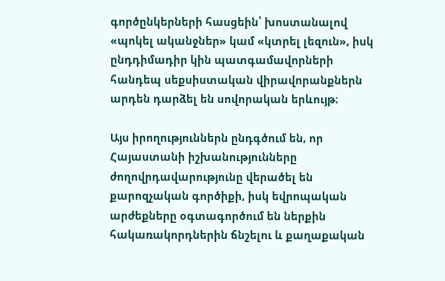գործընկերների հասցեին՝ խոստանալով «պոկել ականջներ» կամ «կտրել լեզուն», իսկ ընդդիմադիր կին պատգամավորների հանդեպ սեքսիստական վիրավորանքներն արդեն դարձել են սովորական երևույթ։

Այս իրողություններն ընդգծում են, որ Հայաստանի իշխանությունները ժողովրդավարությունը վերածել են քարոզչական գործիքի, իսկ եվրոպական արժեքները օգտագործում են ներքին հակառակորդներին ճնշելու և քաղաքական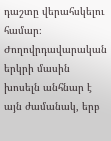դաշտը վերահսկելու համար։ Ժողովրդավարական երկրի մասին խոսելն անհնար է այն ժամանակ, երբ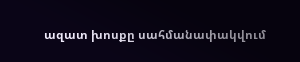ազատ խոսքը սահմանափակվում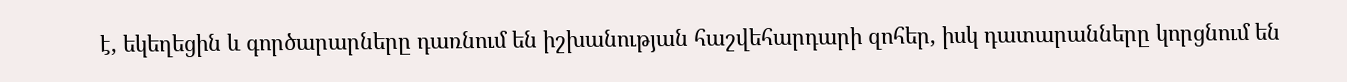է, եկեղեցին և գործարարները դառնում են իշխանության հաշվեհարդարի զոհեր, իսկ դատարանները կորցնում են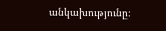անկախությունը։